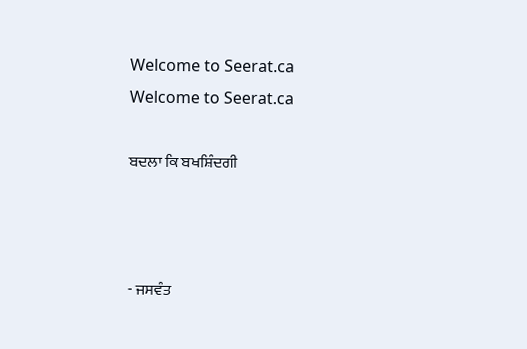Welcome to Seerat.ca
Welcome to Seerat.ca

ਬਦਲਾ ਕਿ ਬਖਸ਼ਿੰਦਗੀ



- ਜਸਵੰਤ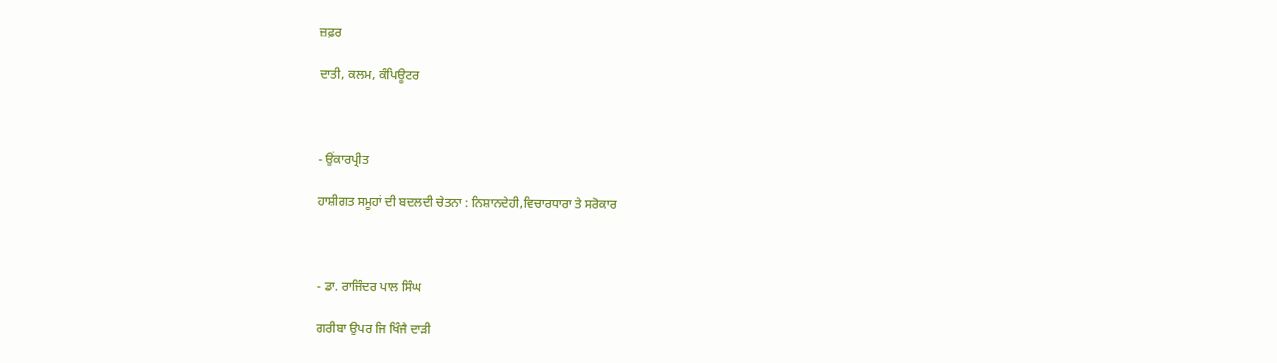ਜ਼ਫ਼ਰ

ਦਾਤੀ, ਕਲਮ, ਕੰਪਿਊਟਰ



- ਉਂਕਾਰਪ੍ਰੀਤ

ਹਾਸ਼ੀਗਤ ਸਮੂਹਾਂ ਦੀ ਬਦਲਦੀ ਚੇਤਨਾ : ਨਿਸ਼ਾਨਦੇਹੀ,ਵਿਚਾਰਧਾਰਾ ਤੇ ਸਰੋਕਾਰ



- ਡਾ. ਰਾਜਿੰਦਰ ਪਾਲ ਸਿੰਘ

ਗਰੀਬਾ ਉਪਰ ਜਿ ਖਿੰਜੈ ਦਾੜੀ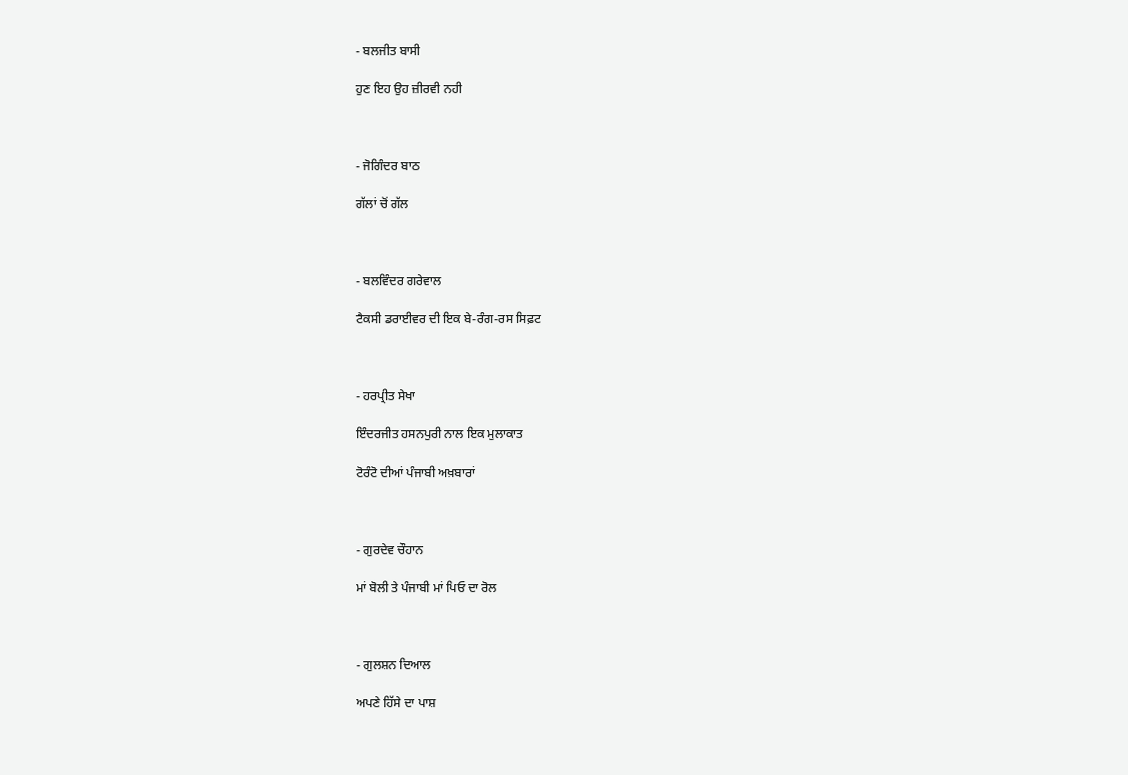- ਬਲਜੀਤ ਬਾਸੀ

ਹੁਣ ਇਹ ਉਹ ਜ਼ੀਰਵੀ ਨਹੀ



- ਜੋਗਿੰਦਰ ਬਾਠ

ਗੱਲਾਂ ਚੋਂ ਗੱਲ



- ਬਲਵਿੰਦਰ ਗਰੇਵਾਲ

ਟੈਕਸੀ ਡਰਾਈਵਰ ਦੀ ਇਕ ਬੇ-ਰੰਗ-ਰਸ ਸਿਫ਼ਟ



- ਹਰਪ੍ਰੀਤ ਸੇਖਾ

ਇੰਦਰਜੀਤ ਹਸਨਪੁਰੀ ਨਾਲ ਇਕ ਮੁਲਾਕਾਤ

ਟੋਰੰਟੋ ਦੀਆਂ ਪੰਜਾਬੀ ਅਖ਼ਬਾਰਾਂ



- ਗੁਰਦੇਵ ਚੌਹਾਨ

ਮਾਂ ਬੋਲੀ ਤੇ ਪੰਜਾਬੀ ਮਾਂ ਪਿਓ ਦਾ ਰੋਲ



- ਗੁਲਸ਼ਨ ਦਿਆਲ

ਅਪਣੇ ਹਿੱਸੇ ਦਾ ਪਾਸ਼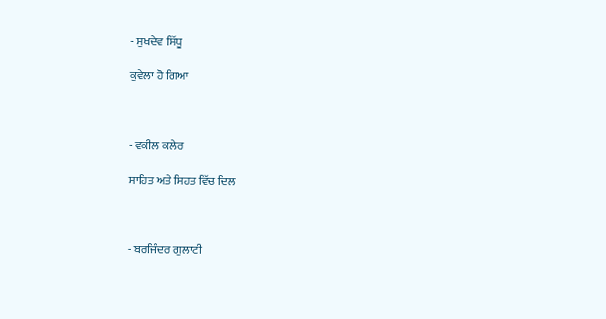- ਸੁਖਦੇਵ ਸਿੱਧੂ

ਕੁਵੇਲਾ ਹੋ ਗਿਆ



- ਵਕੀਲ ਕਲੇਰ

ਸਾਹਿਤ ਅਤੇ ਸਿਹਤ ਵਿੱਚ ਦਿਲ



- ਬਰਜਿੰਦਰ ਗੁਲਾਟੀ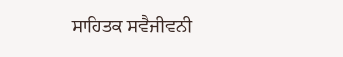ਸਾਹਿਤਕ ਸਵੈਜੀਵਨੀ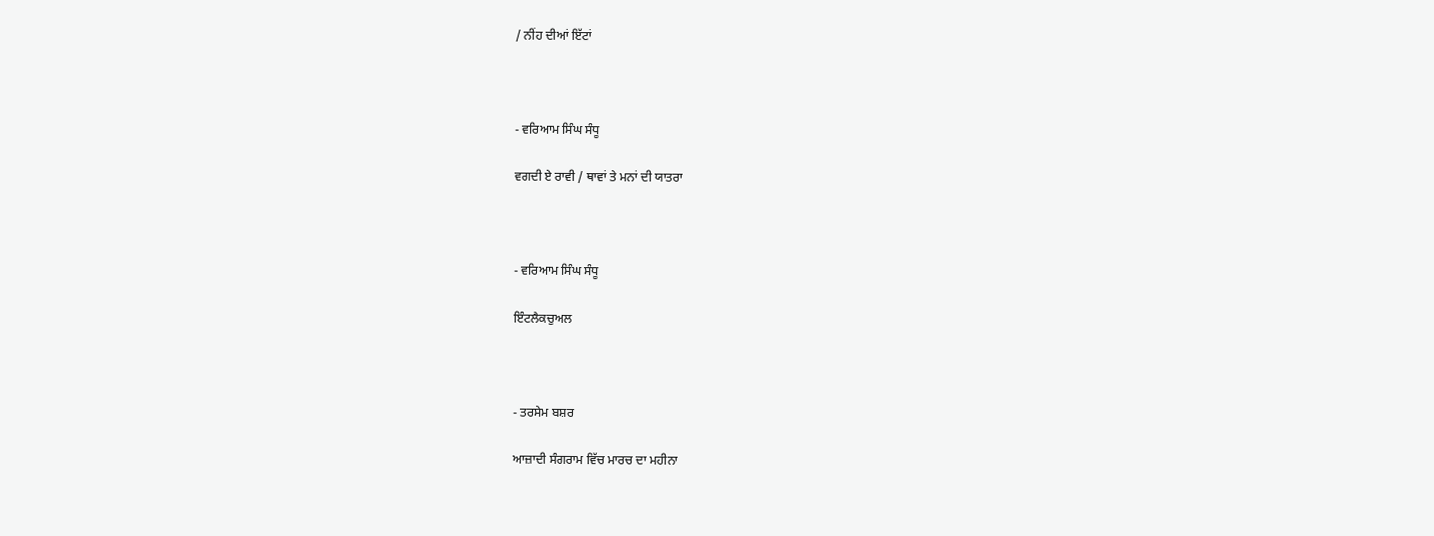/ ਨੀਂਹ ਦੀਆਂ ਇੱਟਾਂ



- ਵਰਿਆਮ ਸਿੰਘ ਸੰਧੂ

ਵਗਦੀ ਏ ਰਾਵੀ / ਥਾਵਾਂ ਤੇ ਮਨਾਂ ਦੀ ਯਾਤਰਾ



- ਵਰਿਆਮ ਸਿੰਘ ਸੰਧੂ

ਇੰਟਲੈਕਚੁਅਲ



- ਤਰਸੇਮ ਬਸ਼ਰ

ਆਜ਼ਾਦੀ ਸੰਗਰਾਮ ਵਿੱਚ ਮਾਰਚ ਦਾ ਮਹੀਨਾ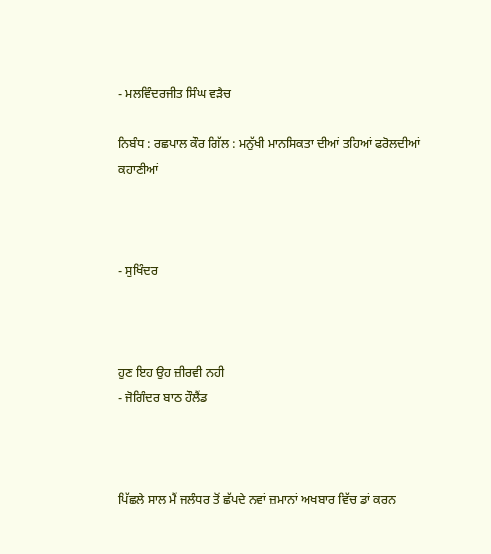- ਮਲਵਿੰਦਰਜੀਤ ਸਿੰਘ ਵੜੈਚ

ਨਿਬੰਧ : ਰਛਪਾਲ ਕੌਰ ਗਿੱਲ : ਮਨੁੱਖੀ ਮਾਨਸਿਕਤਾ ਦੀਆਂ ਤਹਿਆਂ ਫਰੋਲਦੀਆਂ ਕਹਾਣੀਆਂ



- ਸੁਖਿੰਦਰ



ਹੁਣ ਇਹ ਉਹ ਜ਼ੀਰਵੀ ਨਹੀ
- ਜੋਗਿੰਦਰ ਬਾਠ ਹੌਲੈਂਡ



ਪਿੱਛਲੇ ਸਾਲ ਮੈਂ ਜਲੰਧਰ ਤੋਂ ਛੱਪਦੇ ਨਵਾਂ ਜ਼ਮਾਨਾਂ ਅਖਬਾਰ ਵਿੱਚ ਡਾਂ ਕਰਨ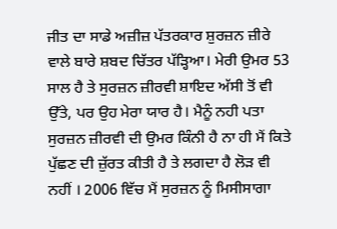ਜੀਤ ਦਾ ਸਾਡੇ ਅਜ਼ੀਜ਼ ਪੱਤਰਕਾਰ ਸ਼ੁਰਜ਼ਨ ਜ਼ੀਰੇ ਵਾਲੇ ਬਾਰੇ ਸ਼ਬਦ ਚਿੱਤਰ ਪੱੜ੍ਹਿਆ। ਮੇਰੀ ਉਮਰ 53 ਸਾਲ ਹੈ ਤੇ ਸੁਰਜ਼ਨ ਜ਼ੀਰਵੀ ਸ਼ਾਇਦ ਅੱਸੀ ਤੋਂ ਵੀ ਉੱਤੇ, ਪਰ ਉਹ ਮੇਰਾ ਯਾਰ ਹੈ। ਮੈਨੂੰ ਨਹੀ ਪਤਾ ਸੁਰਜ਼ਨ ਜ਼ੀਰਵੀ ਦੀ ਉਮਰ ਕਿੰਨੀ ਹੈ ਨਾ ਹੀ ਮੈਂ ਕਿਤੇ ਪੁੱਛਣ ਦੀ ਜ਼ੁੱਰਤ ਕੀਤੀ ਹੈ ਤੇ ਲਗਦਾ ਹੈ ਲੋੜ ਵੀ ਨਹੀਂ । 2006 ਵਿੱਚ ਮੈਂ ਸੁਰਜ਼ਨ ਨੂੰ ਮਿਸੀਸਾਗਾ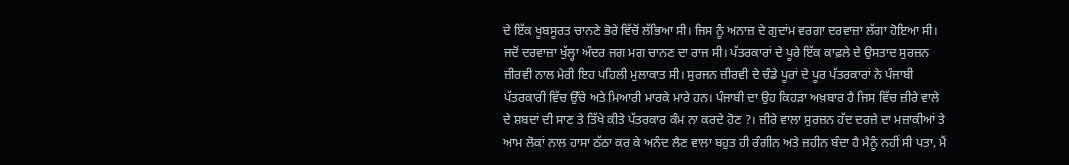ਦੇ ਇੱਕ ਖੂਬਸੂਰਤ ਚਾਨਣੇ ਭੋਰੇ ਵਿੱਚੋਂ ਲੱਭਿਆ ਸੀ। ਜਿਸ ਨੂੰ ਅਨਾਜ਼ ਦੇ ਗੁਦਾਂਮ ਵਰਗਾ ਦਰਵਾਜ਼ਾ ਲੱਗਾ ਹੋਇਆ ਸੀ। ਜਦੋਂ ਦਰਵਾਜ਼ਾ ਖੁੱਲ੍ਹਾ ਅੰਦਰ ਜਗ ਮਗ ਚਾਨਣ ਦਾ ਰਾਜ ਸੀ। ਪੱਤਰਕਾਰਾਂ ਦੇ ਪੂਰੇ ਇੱਕ ਕਾਫ਼ਲੇ ਦੇ ਉਸਤਾਦ ਸੁਰਜ਼ਨ ਜ਼ੀਰਵੀ ਨਾਲ ਮੇਰੀ ਇਹ ਪਹਿਲੀ ਮੁਲਾਕਾਤ ਸੀ। ਸੁਰਜਨ ਜ਼ੀਰਵੀ ਦੇ ਚੰਡੇ ਪੂਰਾਂ ਦੇ ਪੂਰ ਪੱਤਰਕਾਰਾਂ ਨੇ ਪੰਜਾਬੀ ਪੱਤਰਕਾਰੀ ਵਿੱਚ ਉੱਚੇ ਅਤੇ ਮਿਆਰੀ ਮਾਰਕੇ ਮਾਰੇ ਹਨ। ਪੰਜਾਬੀ ਦਾ ਉਹ ਕਿਹੜਾ ਅਖ਼ਬਾਰ ਹੈ ਜਿਸ ਵਿੱਚ ਜ਼ੀਰੇ ਵਾਲੇ ਦੇ ਸ਼ਬਦਾਂ ਦੀ ਸਾਣ ਤੇ ਤਿੱਖੇ ਕੀਤੇ ਪੱਤਰਕਾਰ ਕੰਮ ਨਾ ਕਰਦੇ ਹੋਣ ?। ਜ਼ੀਰੇ ਵਾਲਾ ਸੁਰਜ਼ਨ ਹੱਦ ਦਰਜ਼ੇ ਦਾ ਮਜ਼ਾਕੀਆਂ ਤੇ ਆਮ ਲੋਕਾਂ ਨਾਲ ਹਾਸਾ ਠੱਠਾ ਕਰ ਕੇ ਅਨੰਦ ਲੈਣ ਵਾਲਾ ਬਹੁਤ ਹੀ ਰੰਗੀਨ ਅਤੇ ਜ਼ਹੀਨ ਬੰਦਾ ਹੈ ਮੈਨੂੰ ਨਹੀਂ ਸੀ ਪਤਾ, ਮੈਂ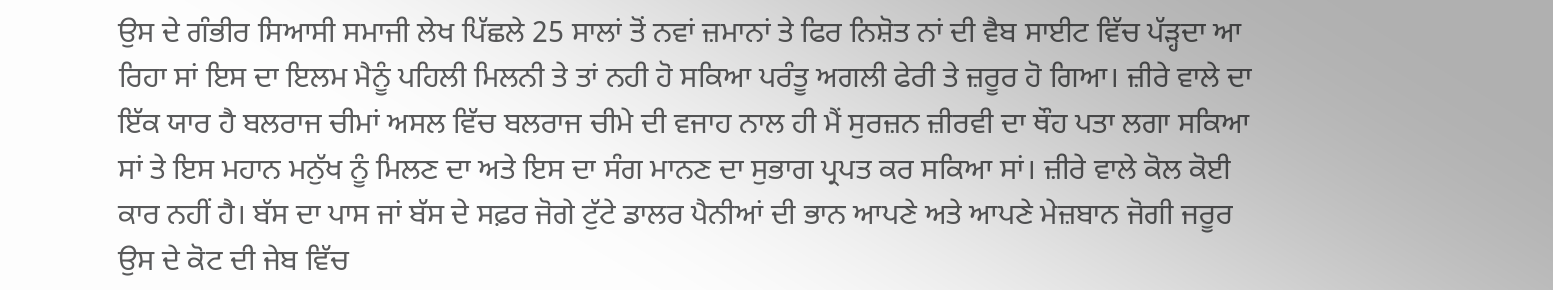ਉਸ ਦੇ ਗੰਭੀਰ ਸਿਆਸੀ ਸਮਾਜੀ ਲੇਖ ਪਿੱਛਲੇ 25 ਸਾਲਾਂ ਤੋਂ ਨਵਾਂ ਜ਼ਮਾਨਾਂ ਤੇ ਫਿਰ ਨਿਸ਼ੋਤ ਨਾਂ ਦੀ ਵੈਬ ਸਾਈਟ ਵਿੱਚ ਪੱੜ੍ਹਦਾ ਆ ਰਿਹਾ ਸਾਂ ਇਸ ਦਾ ਇਲਮ ਮੈਨੂੰ ਪਹਿਲੀ ਮਿਲਨੀ ਤੇ ਤਾਂ ਨਹੀ ਹੋ ਸਕਿਆ ਪਰੰਤੂ ਅਗਲੀ ਫੇਰੀ ਤੇ ਜ਼ਰੂਰ ਹੋ ਗਿਆ। ਜ਼ੀਰੇ ਵਾਲੇ ਦਾ ਇੱਕ ਯਾਰ ਹੈ ਬਲਰਾਜ ਚੀਮਾਂ ਅਸਲ ਵਿੱਚ ਬਲਰਾਜ ਚੀਮੇ ਦੀ ਵਜਾਹ ਨਾਲ ਹੀ ਮੈਂ ਸੁਰਜ਼ਨ ਜ਼ੀਰਵੀ ਦਾ ਥੌਹ ਪਤਾ ਲਗਾ ਸਕਿਆ ਸਾਂ ਤੇ ਇਸ ਮਹਾਨ ਮਨੁੱਖ ਨੂੰ ਮਿਲਣ ਦਾ ਅਤੇ ਇਸ ਦਾ ਸੰਗ ਮਾਨਣ ਦਾ ਸੁਭਾਗ ਪ੍ਰਪਤ ਕਰ ਸਕਿਆ ਸਾਂ। ਜ਼ੀਰੇ ਵਾਲੇ ਕੋਲ ਕੋਈ ਕਾਰ ਨਹੀਂ ਹੈ। ਬੱਸ ਦਾ ਪਾਸ ਜਾਂ ਬੱਸ ਦੇ ਸਫ਼ਰ ਜੋਗੇ ਟੁੱਟੇ ਡਾਲਰ ਪੈਨੀਆਂ ਦੀ ਭਾਨ ਆਪਣੇ ਅਤੇ ਆਪਣੇ ਮੇਜ਼ਬਾਨ ਜੋਗੀ ਜਰੂਰ ਉਸ ਦੇ ਕੋਟ ਦੀ ਜੇਬ ਵਿੱਚ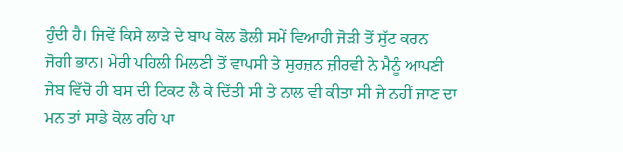ਹੁੰਦੀ ਹੈ। ਜਿਵੇਂ ਕਿਸੇ ਲਾੜੇ ਦੇ ਬਾਪ ਕੋਲ ਡੋਲੀ ਸਮੇਂ ਵਿਆਹੀ ਜੋੜੀ ਤੋਂ ਸੁੱਟ ਕਰਨ ਜੋਗੀ ਭਾਨ। ਮੇਰੀ ਪਹਿਲੀ ਮਿਲਣੀ ਤੋਂ ਵਾਪਸੀ ਤੇ ਸੁਰਜ਼ਨ ਜ਼ੀਰਵੀ ਨੇ ਮੈਨੂੰ ਆਪਣੀ ਜੇਬ ਵਿੱਚੋ ਹੀ ਬਸ ਦੀ ਟਿਕਟ ਲੈ ਕੇ ਦਿੱਤੀ ਸੀ ਤੇ ਨਾਲ ਵੀ ਕੀਤਾ ਸੀ ਜੇ ਨਹੀਂ ਜਾਣ ਦਾ ਮਨ ਤਾਂ ਸਾਡੇ ਕੋਲ ਰਹਿ ਪਾ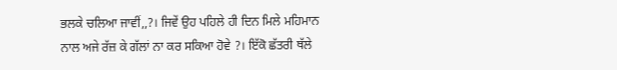ਭਲਕੇ ਚਲਿਆ ਜਾਵੀਂ,,?। ਜਿਵੇਂ ਉਹ ਪਹਿਲੇ ਹੀ ਦਿਨ ਮਿਲੇ ਮਹਿਮਾਨ ਨਾਲ ਅਜੇ ਰੱਜ਼ ਕੇ ਗੱਲਾਂ ਨਾ ਕਰ ਸਕਿਆ ਹੋਵੇ ?। ਇੱਕੋ ਛੱਤਰੀ ਥੱਲੇ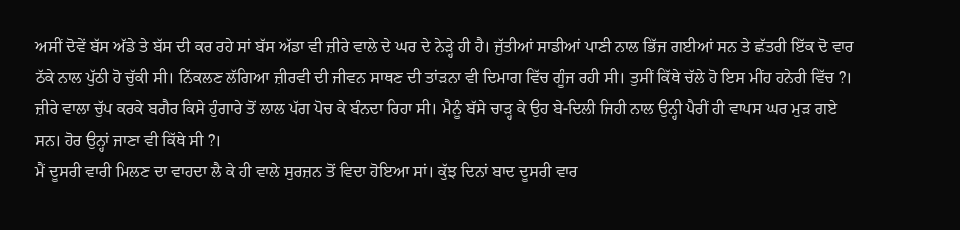ਅਸੀਂ ਦੋਵੇਂ ਬੱਸ ਅੱਡੇ ਤੇ ਬੱਸ ਦੀ ਕਰ ਰਹੇ ਸਾਂ ਬੱਸ ਅੱਡਾ ਵੀ ਜ਼ੀਰੇ ਵਾਲੇ ਦੇ ਘਰ ਦੇ ਨੇੜ੍ਹੇ ਹੀ ਹੈ। ਜੁੱਤੀਆਂ ਸਾਡੀਆਂ ਪਾਣੀ ਨਾਲ ਭਿੱਜ ਗਈਆਂ ਸਨ ਤੇ ਛੱਤਰੀ ਇੱਕ ਦੋ ਵਾਰ ਠੱਕੇ ਨਾਲ ਪੁੱਠੀ ਹੋ ਚੁੱਕੀ ਸੀ। ਨਿੱਕਲਣ ਲੱਗਿਆ ਜ਼ੀਰਵੀ ਦੀ ਜੀਵਨ ਸਾਥਣ ਦੀ ਤਾਂੜਨਾ ਵੀ ਦਿਮਾਗ ਵਿੱਚ ਗੂੰਜ ਰਹੀ ਸੀ। ਤੁਸੀਂ ਕਿੱਥੇ ਚੱਲੇ ਹੋ ਇਸ ਮੀਂਹ ਹਨੇਰੀ ਵਿੱਚ ?। ਜ਼ੀਰੇ ਵਾਲਾ ਚੁੱਪ ਕਰਕੇ ਬਗੈਰ ਕਿਸੇ ਹੁੰਗਾਰੇ ਤੋਂ ਲਾਲ ਪੱਗ ਪੋਚ ਕੇ ਬੰਨਦਾ ਰਿਹਾ ਸੀ। ਮੈਨੂੰ ਬੱਸੇ ਚਾੜ੍ਹ ਕੇ ਉਹ ਬੇ-ਦਿਲੀ ਜਿਹੀ ਨਾਲ ਉਨ੍ਹੀ ਪੈਰੀਂ ਹੀ ਵਾਪਸ ਘਰ ਮੁੜ ਗਏ ਸਨ। ਹੋਰ ਉਨ੍ਹਾਂ ਜਾਣਾ ਵੀ ਕਿੱਥੇ ਸੀ ?।
ਮੈਂ ਦੂਸਰੀ ਵਾਰੀ ਮਿਲਣ ਦਾ ਵਾਹਦਾ ਲੈ ਕੇ ਹੀ ਵਾਲੇ ਸੁਰਜ਼ਨ ਤੋਂ ਵਿਦਾ ਹੋਇਆ ਸਾਂ। ਕੁੱਝ ਦਿਨਾਂ ਬਾਦ ਦੂਸਰੀ ਵਾਰ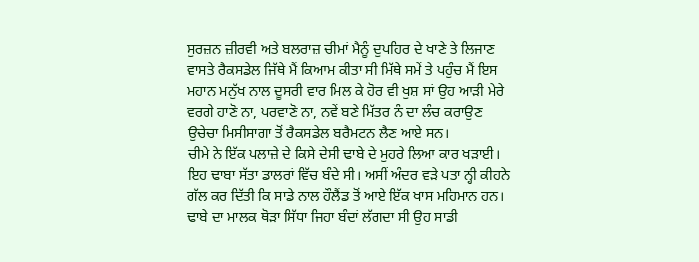ਸੁਰਜ਼ਨ ਜ਼ੀਰਵੀ ਅਤੇ ਬਲਰਾਜ਼ ਚੀਮਾਂ ਮੈਨੂੰ ਦੁਪਹਿਰ ਦੇ ਖਾਣੇ ਤੇ ਲਿਜਾਣ ਵਾਸਤੇ ਰੈਕਸਡੇਲ ਜਿੱਥੇ ਮੈਂ ਕਿਆਮ ਕੀਤਾ ਸੀ ਮਿੱਥੇ ਸਮੇਂ ਤੇ ਪਹੁੰਚ ਮੈਂ ਇਸ ਮਹਾਨ ਮਨੁੱਖ ਨਾਲ ਦੂਸਰੀ ਵਾਰ ਮਿਲ ਕੇ ਹੋਰ ਵੀ ਖੁਸ਼ ਸਾਂ ਉਹ ਆੜੀ ਮੇਰੇ ਵਰਗੇ ਹਾਣੋ ਨਾ, ਪਰਵਾਣੋ ਨਾ, ਨਵੇਂ ਬਣੇ ਮਿੱਤਰ ਨੰ ਦਾ ਲੰਚ ਕਰਾਉਣ ਉਚੇਚਾ ਮਿਸੀਸਾਗਾ ਤੋਂ ਰੈਕਸਡੇਲ ਬਰੈਮਟਨ ਲੈਣ ਆਏ ਸਨ।
ਚੀਮੇ ਨੇ ਇੱਕ ਪਲਾਜ਼ੇ ਦੇ ਕਿਸੇ ਦੇਸੀ ਢਾਬੇ ਦੇ ਮੁਹਰੇ ਲਿਆ ਕਾਰ ਖੜਾਈ। ਇਹ ਢਾਬਾ ਸੱਤਾ ਡਾਲਰਾਂ ਵਿੱਚ ਬੰਦੇ ਸੀ। ਅਸੀਂ ਅੰਦਰ ਵੜੇ ਪਤਾ ਨ੍ਹੀ ਕੀਹਨੇ ਗੱਲ ਕਰ ਦਿੱਤੀ ਕਿ ਸਾਡੇ ਨਾਲ ਹੌਲੈਂਡ ਤੋਂ ਆਏ ਇੱਕ ਖਾਸ ਮਹਿਮਾਨ ਹਨ। ਢਾਬੇ ਦਾ ਮਾਲਕ ਥੋੜਾ ਸਿੱਧਾ ਜਿਹਾ ਬੰਦਾਂ ਲੱਗਦਾ ਸੀ ਉਹ ਸਾਡੀ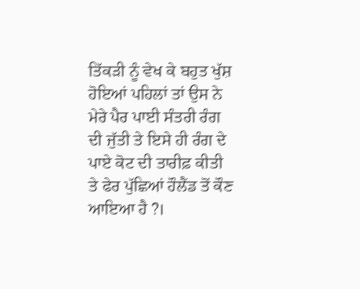ਤਿੱਕੜੀ ਨੂੰ ਵੇਖ ਕੇ ਬਹੁਤ ਖੁੱਸ਼ ਹੋਇਆਂ ਪਹਿਲਾਂ ਤਾਂ ਉਸ ਨੇ ਮੇਰੇ ਪੈਰ ਪਾਈ ਸੰਤਰੀ ਰੰਗ ਦੀ ਜੁੱਤੀ ਤੇ ਇਸੇ ਹੀ ਰੰਗ ਦੇ ਪਾਏ ਕੋਟ ਦੀ ਤਾਰੀਫ਼ ਕੀਤੀ ਤੇ ਫੇਰ ਪੁੱਛਿਆਂ ਹੌਲੈਂਡ ਤੋਂ ਕੌਣ ਆਇਆ ਹੈ ?।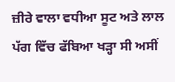ਜ਼ੀਰੇ ਵਾਲਾ ਵਧੀਆ ਸੂਟ ਅਤੇ ਲਾਲ ਪੱਗ ਵਿੱਚ ਫੱਬਿਆ ਖੜ੍ਹਾ ਸੀ ਅਸੀਂ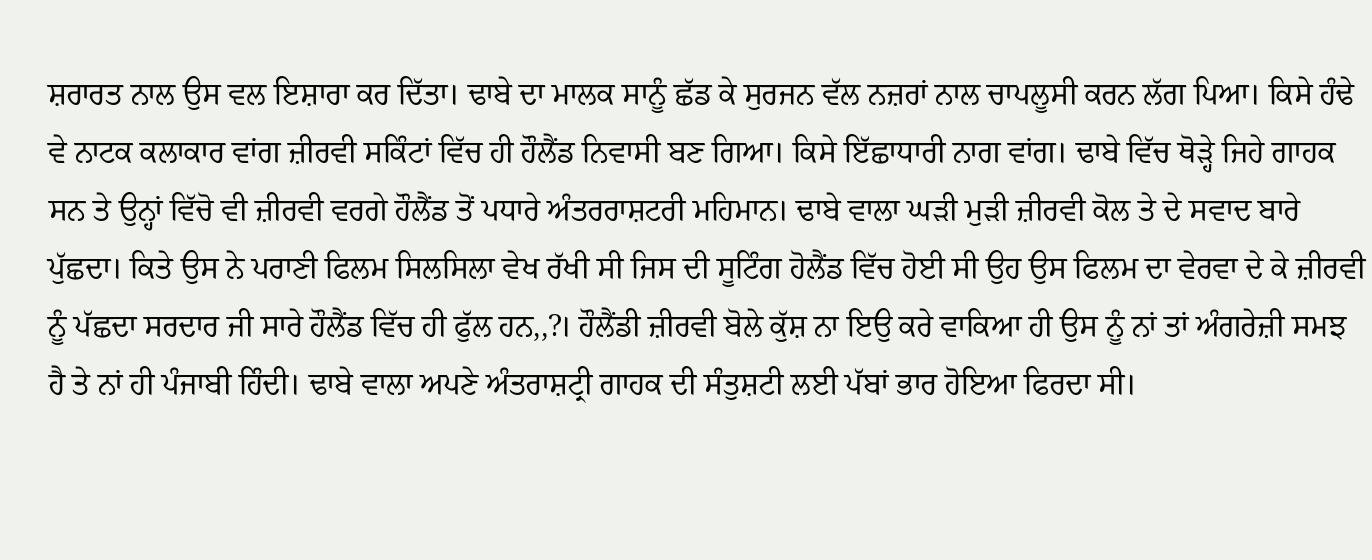ਸ਼ਰਾਰਤ ਨਾਲ ਉਸ ਵਲ ਇਸ਼ਾਰਾ ਕਰ ਦਿੱਤਾ। ਢਾਬੇ ਦਾ ਮਾਲਕ ਸਾਨੂੰ ਛੱਡ ਕੇ ਸੁਰਜਨ ਵੱਲ ਨਜ਼ਰਾਂ ਨਾਲ ਚਾਪਲੂਸੀ ਕਰਨ ਲੱਗ ਪਿਆ। ਕਿਸੇ ਹੰਢੇ ਵੇ ਨਾਟਕ ਕਲਾਕਾਰ ਵਾਂਗ ਜ਼ੀਰਵੀ ਸਕਿੰਟਾਂ ਵਿੱਚ ਹੀ ਹੌਲੈਂਡ ਨਿਵਾਸੀ ਬਣ ਗਿਆ। ਕਿਸੇ ਇੱਛਾਧਾਰੀ ਨਾਗ ਵਾਂਗ। ਢਾਬੇ ਵਿੱਚ ਥੋੜ੍ਹੇ ਜਿਹੇ ਗਾਹਕ ਸਨ ਤੇ ਉਨ੍ਹਾਂ ਵਿੱਚੋ ਵੀ ਜ਼ੀਰਵੀ ਵਰਗੇ ਹੌਲੈਂਡ ਤੋਂ ਪਧਾਰੇ ਅੰਤਰਰਾਸ਼ਟਰੀ ਮਹਿਮਾਨ। ਢਾਬੇ ਵਾਲਾ ਘੜੀ ਮੁੜੀ ਜ਼ੀਰਵੀ ਕੋਲ ਤੇ ਦੇ ਸਵਾਦ ਬਾਰੇ ਪੁੱਛਦਾ। ਕਿਤੇ ਉਸ ਨੇ ਪਰਾਣੀ ਫਿਲਮ ਸਿਲਸਿਲਾ ਵੇਖ ਰੱਖੀ ਸੀ ਜਿਸ ਦੀ ਸੂਟਿੰਗ ਹੋਲੈਂਡ ਵਿੱਚ ਹੋਈ ਸੀ ਉਹ ਉਸ ਫਿਲਮ ਦਾ ਵੇਰਵਾ ਦੇ ਕੇ ਜ਼ੀਰਵੀ ਨੂੰ ਪੱਛਦਾ ਸਰਦਾਰ ਜੀ ਸਾਰੇ ਹੌਲੈਂਡ ਵਿੱਚ ਹੀ ਫੁੱਲ ਹਨ,,?। ਹੌਲੈਂਡੀ ਜ਼ੀਰਵੀ ਬੋਲੇ ਕੁੱਸ਼ ਨਾ ਇਉ ਕਰੇ ਵਾਕਿਆ ਹੀ ਉਸ ਨੂੰ ਨਾਂ ਤਾਂ ਅੰਗਰੇਜ਼ੀ ਸਮਝ ਹੈ ਤੇ ਨਾਂ ਹੀ ਪੰਜਾਬੀ ਹਿੰਦੀ। ਢਾਬੇ ਵਾਲਾ ਅਪਣੇ ਅੰਤਰਾਸ਼ਟ੍ਰੀ ਗਾਹਕ ਦੀ ਸੰਤੁਸ਼ਟੀ ਲਈ ਪੱਬਾਂ ਭਾਰ ਹੋਇਆ ਫਿਰਦਾ ਸੀ।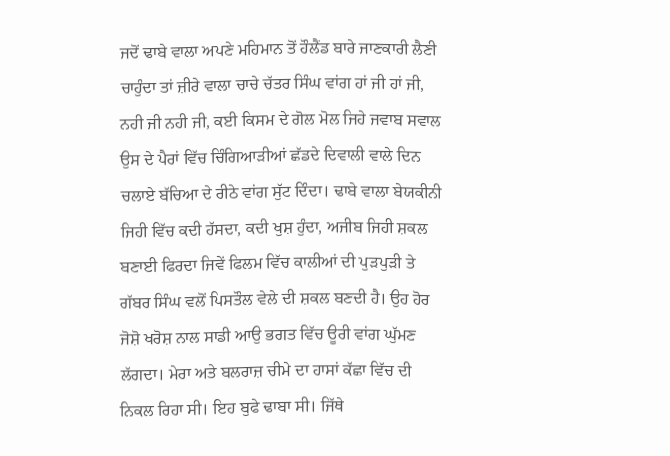ਜਦੋਂ ਢਾਬੇ ਵਾਲਾ ਅਪਣੇ ਮਹਿਮਾਨ ਤੋਂ ਹੌਲੈਂਡ ਬਾਰੇ ਜਾਣਕਾਰੀ ਲੈਣੀ ਚਾਹੁੰਦਾ ਤਾਂ ਜ਼ੀਰੇ ਵਾਲਾ ਚਾਚੇ ਚੱਤਰ ਸਿੰਘ ਵਾਂਗ ਹਾਂ ਜੀ ਹਾਂ ਜੀ, ਨਹੀ ਜੀ ਨਹੀ ਜੀ, ਕਈ ਕਿਸਮ ਦੇ ਗੋਲ ਮੋਲ ਜਿਹੇ ਜਵਾਬ ਸਵਾਲ ਉਸ ਦੇ ਪੈਰਾਂ ਵਿੱਚ ਚਿੰਗਿਆੜੀਆਂ ਛੱਡਦੇ ਦਿਵਾਲੀ ਵਾਲੇ ਦਿਨ ਚਲਾਏ ਬੱਚਿਆ ਦੇ ਰੀਠੇ ਵਾਂਗ ਸੁੱਟ ਦਿੰਦਾ। ਢਾਬੇ ਵਾਲਾ ਬੇਯਕੀਨੀ ਜਿਹੀ ਵਿੱਚ ਕਦੀ ਹੱਸਦਾ, ਕਦੀ ਖੁਸ਼ ਹੁੰਦਾ, ਅਜੀਬ ਜਿਹੀ ਸ਼ਕਲ ਬਣਾਈ ਫਿਰਦਾ ਜਿਵੇਂ ਫਿਲਮ ਵਿੱਚ ਕਾਲੀਆਂ ਦੀ ਪੁੜਪੁੜੀ ਤੇ ਗੱਬਰ ਸਿੰਘ ਵਲੋਂ ਪਿਸਤੌਲ ਵੇਲੇ ਦੀ ਸ਼ਕਲ ਬਣਦੀ ਹੈ। ਉਹ ਹੋਰ ਜੋਸ਼ੋ ਖਰੋਸ਼ ਨਾਲ ਸਾਡੀ ਆਉ ਭਗਤ ਵਿੱਚ ਊਰੀ ਵਾਂਗ ਘੁੱਮਣ ਲੱਗਦਾ। ਮੇਰਾ ਅਤੇ ਬਲਰਾਜ਼ ਚੀਮੇ ਦਾ ਹਾਸਾਂ ਕੱਛਾ ਵਿੱਚ ਦੀ ਨਿਕਲ ਰਿਹਾ ਸੀ। ਇਹ ਬੁਫੇ ਢਾਬਾ ਸੀ। ਜਿੱਥੇ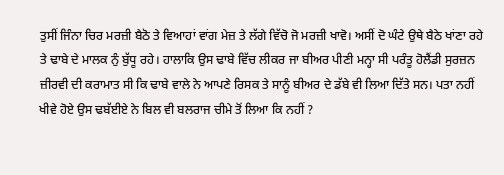ਤੁਸੀਂ ਜਿੰਨਾ ਚਿਰ ਮਰਜ਼ੀ ਬੈਠੋ ਤੇ ਵਿਆਹਾਂ ਵਾਂਗ ਮੇਜ਼ ਤੇ ਲੱਗੇ ਵਿੱਚੋ ਜੋ ਮਰਜ਼ੀ ਖਾਵੋ। ਅਸੀਂ ਦੋ ਘੰਟੇ ਉਥੇ ਬੈਠੇ ਖਾਂਣਾ ਰਹੇ ਤੇ ਢਾਬੇ ਦੇ ਮਾਲਕ ਨੁੰ ਬੁੱਧੂ ਰਹੇ। ਹਾਲਾਕਿ ਉਸ ਢਾਬੇ ਵਿੱਚ ਲੀਕਰ ਜਾ ਬੀਅਰ ਪੀਣੀ ਮਨ੍ਹਾ ਸੀ ਪਰੰਤੂ ਹੋਲੈਂਡੀ ਸੁਰਜ਼ਨ ਜ਼ੀਰਵੀ ਦੀ ਕਰਾਮਾਤ ਸੀ ਕਿ ਢਾਬੇ ਵਾਲੇ ਨੇ ਆਪਣੇ ਰਿਸਕ ਤੇ ਸਾਨੂੰ ਬੀਅਰ ਦੇ ਡੱਬੇ ਵੀ ਲਿਆ ਦਿੱਤੇ ਸਨ। ਪਤਾ ਨਹੀਂ ਖੀਵੇ ਹੋਏ ਉਸ ਢਬੱਈਏ ਨੇ ਬਿਲ ਵੀ ਬਲਰਾਜ ਚੀਮੇ ਤੋਂ ਲਿਆ ਕਿ ਨਹੀਂ ?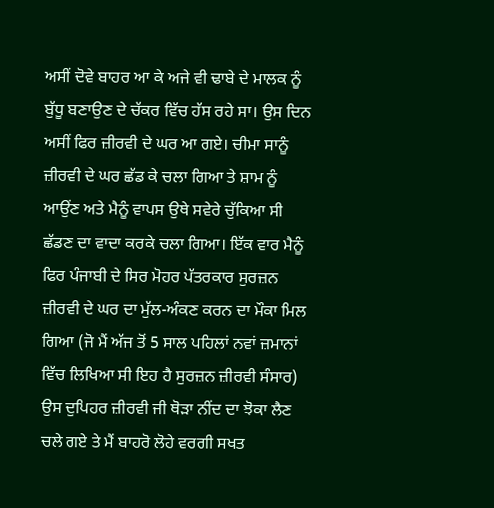ਅਸੀਂ ਦੋਵੇ ਬਾਹਰ ਆ ਕੇ ਅਜੇ ਵੀ ਢਾਬੇ ਦੇ ਮਾਲਕ ਨੂੰ ਬੁੱਧੂ ਬਣਾਉਣ ਦੇ ਚੱਕਰ ਵਿੱਚ ਹੱਸ ਰਹੇ ਸਾ। ਉਸ ਦਿਨ ਅਸੀਂ ਫਿਰ ਜ਼ੀਰਵੀ ਦੇ ਘਰ ਆ ਗਏ। ਚੀਮਾ ਸਾਨੂੰ ਜ਼ੀਰਵੀ ਦੇ ਘਰ ਛੱਡ ਕੇ ਚਲਾ ਗਿਆ ਤੇ ਸ਼ਾਮ ਨੂੰ ਆਉਂਣ ਅਤੇ ਮੈਨੂੰ ਵਾਪਸ ਉਥੇ ਸਵੇਰੇ ਚੁੱਕਿਆ ਸੀ ਛੱਡਣ ਦਾ ਵਾਦਾ ਕਰਕੇ ਚਲਾ ਗਿਆ। ਇੱਕ ਵਾਰ ਮੈਨੂੰ ਫਿਰ ਪੰਜਾਬੀ ਦੇ ਸਿਰ ਮੋਹਰ ਪੱਤਰਕਾਰ ਸੁਰਜ਼ਨ ਜ਼ੀਰਵੀ ਦੇ ਘਰ ਦਾ ਮੁੱਲ-ਅੰਕਣ ਕਰਨ ਦਾ ਮੌਕਾ ਮਿਲ ਗਿਆ (ਜੋ ਮੈਂ ਅੱਜ ਤੋਂ 5 ਸਾਲ ਪਹਿਲਾਂ ਨਵਾਂ ਜ਼ਮਾਨਾਂ ਵਿੱਚ ਲਿਖਿਆ ਸੀ ਇਹ ਹੈ ਸੁਰਜ਼ਨ ਜ਼ੀਰਵੀ ਸੰਸਾਰ) ਉਸ ਦੁਪਿਹਰ ਜ਼ੀਰਵੀ ਜੀ ਥੋੜਾ ਨੀਂਦ ਦਾ ਝੋਕਾ ਲੈਣ ਚਲੇ ਗਏ ਤੇ ਮੈਂ ਬਾਹਰੋ ਲੋਹੇ ਵਰਗੀ ਸਖਤ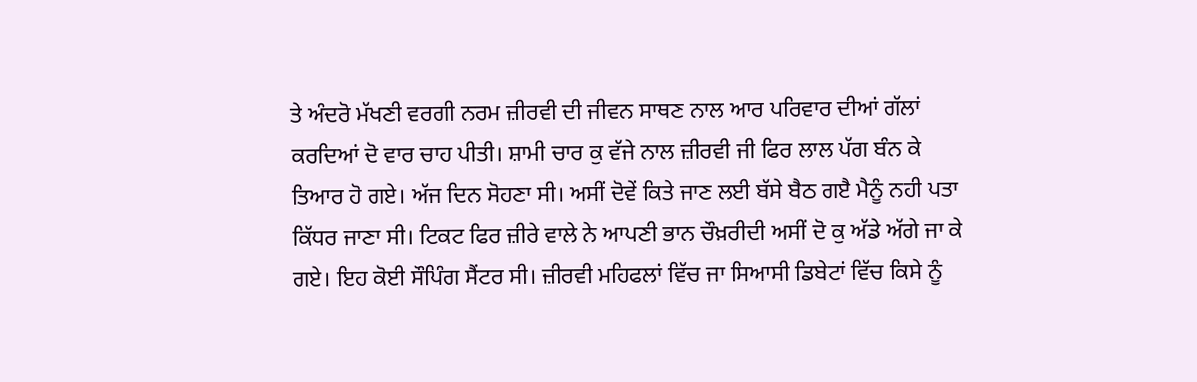ਤੇ ਅੰਦਰੋ ਮੱਖਣੀ ਵਰਗੀ ਨਰਮ ਜ਼ੀਰਵੀ ਦੀ ਜੀਵਨ ਸਾਥਣ ਨਾਲ ਆਰ ਪਰਿਵਾਰ ਦੀਆਂ ਗੱਲਾਂ ਕਰਦਿਆਂ ਦੋ ਵਾਰ ਚਾਹ ਪੀਤੀ। ਸ਼ਾਮੀ ਚਾਰ ਕੁ ਵੱਜੇ ਨਾਲ ਜ਼ੀਰਵੀ ਜੀ ਫਿਰ ਲਾਲ ਪੱਗ ਬੰਨ ਕੇ ਤਿਆਰ ਹੋ ਗਏ। ਅੱਜ ਦਿਨ ਸੋਹਣਾ ਸੀ। ਅਸੀਂ ਦੋਵੇਂ ਕਿਤੇ ਜਾਣ ਲਈ ਬੱਸੇ ਬੈਠ ਗੲੈ ਮੈਨੂੰ ਨਹੀ ਪਤਾ ਕਿੱਧਰ ਜਾਣਾ ਸੀ। ਟਿਕਟ ਫਿਰ ਜ਼ੀਰੇ ਵਾਲੇ ਨੇ ਆਪਣੀ ਭਾਨ ਚੌਖ਼ਰੀਦੀ ਅਸੀਂ ਦੋ ਕੁ ਅੱਡੇ ਅੱਗੇ ਜਾ ਕੇ ਗਏ। ਇਹ ਕੋਈ ਸੌਪਿੰਗ ਸੈਂਟਰ ਸੀ। ਜ਼ੀਰਵੀ ਮਹਿਫਲਾਂ ਵਿੱਚ ਜਾ ਸਿਆਸੀ ਡਿਬੇਟਾਂ ਵਿੱਚ ਕਿਸੇ ਨੂੰ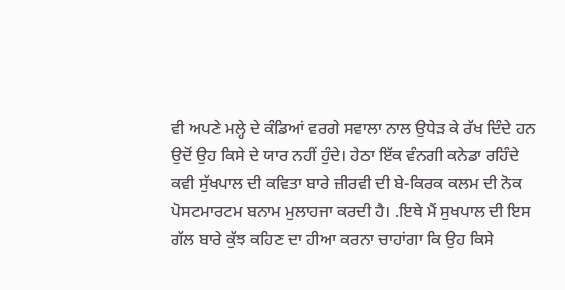ਵੀ ਅਪਣੇ ਮਲ੍ਹੇ ਦੇ ਕੰਡਿਆਂ ਵਰਗੇ ਸਵਾਲਾ ਨਾਲ ਉਧੇੜ ਕੇ ਰੱਖ ਦਿੰਦੇ ਹਨ ਉਦੋਂ ਉਹ ਕਿਸੇ ਦੇ ਯਾਰ ਨਹੀਂ ਹੁੰਦੇ। ਹੇਠਾ ਇੱਕ ਵੰਨਗੀ ਕਨੇਡਾ ਰਹਿੰਦੇ ਕਵੀ ਸੁੱਖਪਾਲ ਦੀ ਕਵਿਤਾ ਬਾਰੇ ਜ਼ੀਰਵੀ ਦੀ ਬੇ-ਕਿਰਕ ਕਲਮ ਦੀ ਨੋਕ ਪੋਸਟਮਾਰਟਮ ਬਨਾਮ ਮੁਲਾਹਜਾ ਕਰਦੀ ਹੈ। .ਇਥੇ ਮੈਂ ਸੁਖਪਾਲ ਦੀ ਇਸ ਗੱਲ ਬਾਰੇ ਕੁੱਝ ਕਹਿਣ ਦਾ ਹੀਆ ਕਰਨਾ ਚਾਹਾਂਗਾ ਕਿ ਉਹ ਕਿਸੇ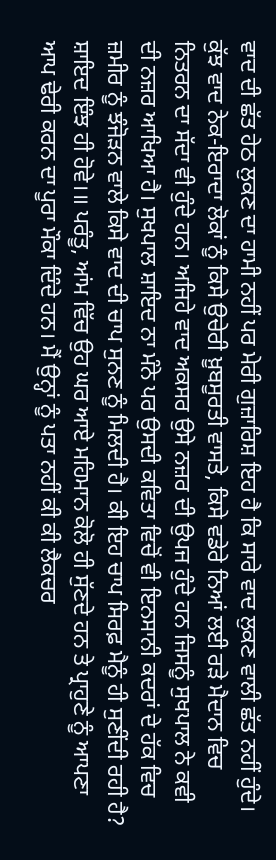ਵਾਦ ਦੀ ਛੱਤ ਹੇਠ ਲੁਕਣ ਦਾ ਹਾਮੀ ਨਹੀਂ ਪਰ ਮੇਰੀ ਗੁਜ਼ਾਰਿਸ਼ ਇਹ ਹੈ ਕਿ ਸਾਰੇ ਵਾਦ ਲੁਕਣ ਵਾਲੀ ਛੱਤ ਨਹੀਂ ਹੁੰਦੇ। ਕੁੱਝ ਵਾਦ ਨੇਕ-ਇਰਾਦਾ ਲੋਕਾਂ ਨੂੰ ਕਿਸੇ ਉਚੇਰੀ ਖ਼ੂਬਸੂਰਤੀ ਵਾਸਤੇ, ਕਿਸੇ ਵਡੇਰੇ ਨਿਆਂ ਲਈ ਰੜੇ ਮੈਦਾਨ ਵਿਚ ਨਿਤਰਨ ਦਾ ਸੱਦਾ ਵੀ ਹੁੰਦੇ ਹਨ। ਅਜਿਹੇ ਵਾਦ ਅਕਸਰ ਉਸੇ ਨਜ਼ਰ ਦੀ ਉਪਜ ਹੁੰਦੇ ਹਨ ਜਿਸਨੂੰ ਸੁਖਪਾਲ ਨੇ ਕਵੀ ਦੀ ਨਜ਼ਰ ਆਖਿਆ ਹੈ। ਸੁਖਪਾਲ ਸ਼ਾਇਦ ਨਾ ਮੰਨੇ ਪਰ ਉਸਦੀ ਕਵਿਤਾ ਵਿਚੋਂ ਵੀ ਇਨਸਾਨੀ ਕਦਰਾਂ ਦੇ ਹੱਕ ਵਿਚ ਜ਼ਮੀਰ ਨੂੰ ਝੰਜੋੜਨ ਵਾਲੇ ਕਿਸੇ ਵਾਦ ਦੀ ਚਾਪ ਸੁਨਣ ਨੂੰ ਮਿਲਦੀ ਹੈ। ਕੀ ਇਹ ਚਾਪ ਸਿਰਫ਼ ਮੈਨੂੰ ਹੀ ਸੁਣੀਂਦੀ ਰਹੀ ਹੈ? ਸ਼ਾਇਦ ਇੰਝ ਹੀ ਹੋਵੇ।॥ ਪਰੰਤੂ, ਆਂਮ ਵਿੱਚ ਉਹ ਘਰ ਆਏ ਮਹਿਮਾਨ ਕੋਲੋ ਹੀ ਸੁੱਣਦੇ ਹਨ ਤੇ ਪ੍ਰਾਹੁਣੇ ਨੂੰ ਆਪਣਾ ਆਪ ਢੇਰੀ ਕਰਨ ਦਾ ਪੂਰਾ ਮੌਕਾ ਦਿੰਦੇ ਹਨ। ਮੈਂ ਉਨ੍ਹਾਂ ਨੂੰ ਪਤਾ ਨਹੀਂ ਕੀ ਕੀ ਲੈਕਚਰ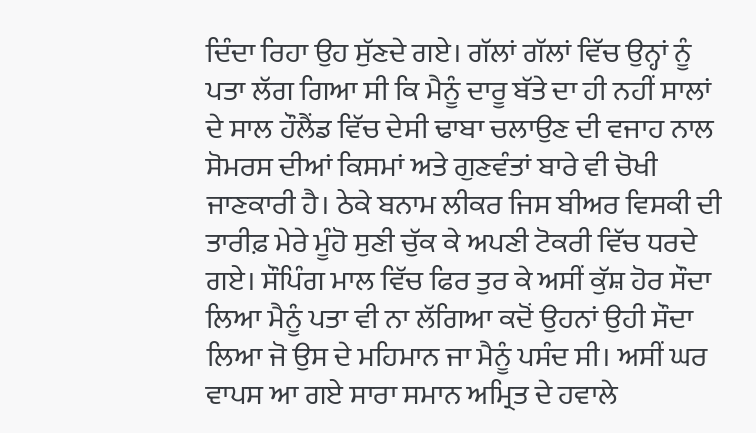ਦਿੰਦਾ ਰਿਹਾ ਉਹ ਸੁੱਣਦੇ ਗਏ। ਗੱਲਾਂ ਗੱਲਾਂ ਵਿੱਚ ਉਨ੍ਹਾਂ ਨੂੰ ਪਤਾ ਲੱਗ ਗਿਆ ਸੀ ਕਿ ਮੈਨੂੰ ਦਾਰੂ ਬੱਤੇ ਦਾ ਹੀ ਨਹੀਂ ਸਾਲਾਂ ਦੇ ਸਾਲ ਹੌਲੈਂਡ ਵਿੱਚ ਦੇਸੀ ਢਾਬਾ ਚਲਾਉਣ ਦੀ ਵਜਾਹ ਨਾਲ ਸੋਮਰਸ ਦੀਆਂ ਕਿਸਮਾਂ ਅਤੇ ਗੁਣਵੰਤਾਂ ਬਾਰੇ ਵੀ ਚੋਖੀ ਜਾਣਕਾਰੀ ਹੈ। ਠੇਕੇ ਬਨਾਮ ਲੀਕਰ ਜਿਸ ਬੀਅਰ ਵਿਸਕੀ ਦੀ ਤਾਰੀਫ਼ ਮੇਰੇ ਮੂੰਹੋ ਸੁਣੀ ਚੁੱਕ ਕੇ ਅਪਣੀ ਟੋਕਰੀ ਵਿੱਚ ਧਰਦੇ ਗਏ। ਸੌਪਿੰਗ ਮਾਲ ਵਿੱਚ ਫਿਰ ਤੁਰ ਕੇ ਅਸੀਂ ਕੁੱਸ਼ ਹੋਰ ਸੌਦਾ ਲਿਆ ਮੈਨੂੰ ਪਤਾ ਵੀ ਨਾ ਲੱਗਿਆ ਕਦੋਂ ਉਹਨਾਂ ਉਹੀ ਸੌਦਾ ਲਿਆ ਜੋ ਉਸ ਦੇ ਮਹਿਮਾਨ ਜਾ ਮੈਨੂੰ ਪਸੰਦ ਸੀ। ਅਸੀਂ ਘਰ ਵਾਪਸ ਆ ਗਏ ਸਾਰਾ ਸਮਾਨ ਅਮ੍ਰਿਤ ਦੇ ਹਵਾਲੇ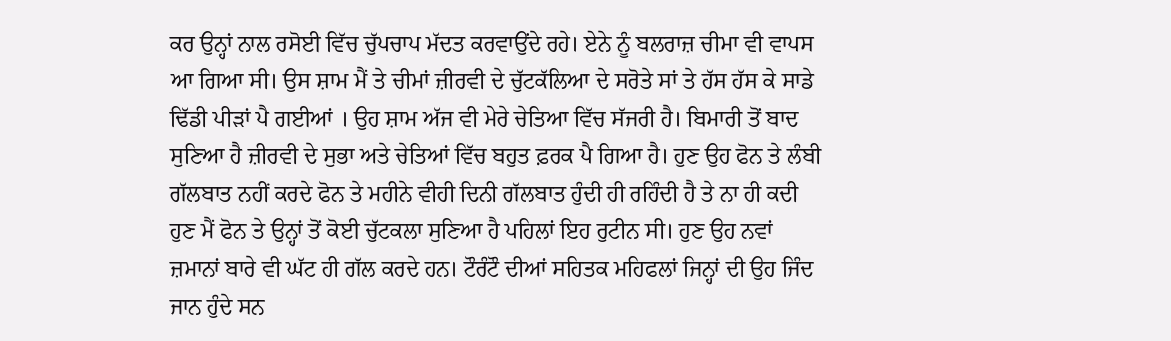ਕਰ ਉਨ੍ਹਾਂ ਨਾਲ ਰਸੋਈ ਵਿੱਚ ਚੁੱਪਚਾਪ ਮੱਦਤ ਕਰਵਾਉਂਦੇ ਰਹੇ। ਏਨੇ ਨੂੰ ਬਲਰਾਜ਼ ਚੀਮਾ ਵੀ ਵਾਪਸ ਆ ਗਿਆ ਸੀ। ਉਸ ਸ਼ਾਮ ਮੈਂ ਤੇ ਚੀਮਾਂ ਜ਼ੀਰਵੀ ਦੇ ਚੁੱਟਕੱਲਿਆ ਦੇ ਸਰੋਤੇ ਸਾਂ ਤੇ ਹੱਸ ਹੱਸ ਕੇ ਸਾਡੇ ਢਿੱਡੀ ਪੀੜਾਂ ਪੈ ਗਈਆਂ । ਉਹ ਸ਼ਾਮ ਅੱਜ ਵੀ ਮੇਰੇ ਚੇਤਿਆ ਵਿੱਚ ਸੱਜਰੀ ਹੈ। ਬਿਮਾਰੀ ਤੋਂ ਬਾਦ ਸੁਣਿਆ ਹੈ ਜ਼ੀਰਵੀ ਦੇ ਸੁਭਾ ਅਤੇ ਚੇਤਿਆਂ ਵਿੱਚ ਬਹੁਤ ਫ਼ਰਕ ਪੈ ਗਿਆ ਹੈ। ਹੁਣ ਉਹ ਫੋਨ ਤੇ ਲੰਬੀ ਗੱਲਬਾਤ ਨਹੀਂ ਕਰਦੇ ਫੋਨ ਤੇ ਮਹੀਨੇ ਵੀਹੀ ਦਿਨੀ ਗੱਲਬਾਤ ਹੁੰਦੀ ਹੀ ਰਹਿੰਦੀ ਹੈ ਤੇ ਨਾ ਹੀ ਕਦੀ ਹੁਣ ਮੈਂ ਫੋਨ ਤੇ ਉਨ੍ਹਾਂ ਤੋਂ ਕੋਈ ਚੁੱਟਕਲਾ ਸੁਣਿਆ ਹੈ ਪਹਿਲਾਂ ਇਹ ਰੁਟੀਨ ਸੀ। ਹੁਣ ਉਹ ਨਵਾਂ ਜ਼ਮਾਨਾਂ ਬਾਰੇ ਵੀ ਘੱਟ ਹੀ ਗੱਲ ਕਰਦੇ ਹਨ। ਟੌਰੰਟੌ ਦੀਆਂ ਸਹਿਤਕ ਮਹਿਫਲਾਂ ਜਿਨ੍ਹਾਂ ਦੀ ਉਹ ਜਿੰਦ ਜਾਨ ਹੁੰਦੇ ਸਨ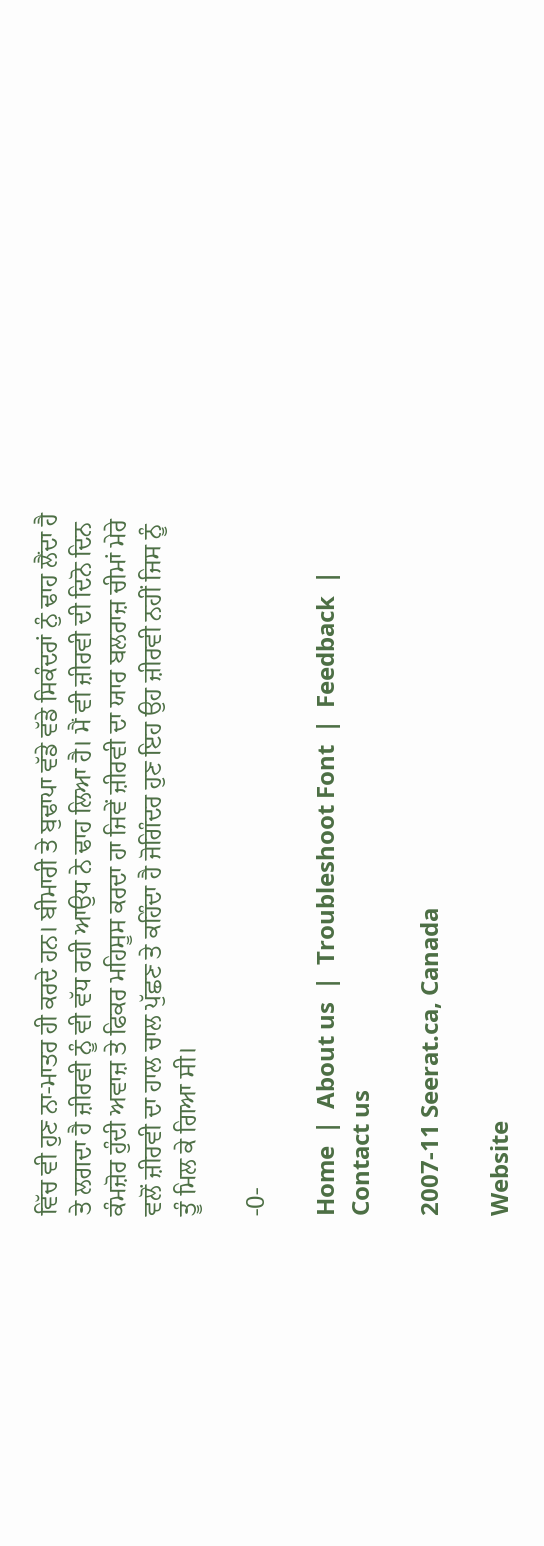ਵਿੱਚ ਵੀ ਹੁਣ ਨਾ-ਮਾਤਰ ਹੀ ਕਰਦੇ ਹਨ। ਬੀਮਾਰੀ ਤੇ ਬੁਢਾਪਾ ਵੱਡੇ ਵੱਡੇ ਸਿਕੰਦਰਾਂ ਨੁੰ ਢਾਹ ਲੈਂਦਾ ਹੈ ਤੇ ਲਗਦਾ ਹੈ ਜ਼ੀਰਵੀ ਨੂੰ ਵੀ ਵੱਧ ਰਹੀ ਆਉਧ ਨੇ ਢਾਹ ਲਿਆ ਹੈ। ਮੈਂ ਵੀ ਜ਼ੀਰਵੀ ਦੀ ਦਿਨੋ ਦਿਨ ਕੰਮਜ਼ੋਰ ਹੁੰਦੀ ਅਵਾਜ਼ ਤੇ ਫਿਕਰ ਮਹਿਸੂਸ ਕਰਦਾ ਹਾ ਜਿਵੇਂ ਜ਼ੀਰਵੀ ਦਾ ਯਾਰ ਬਲਰਾਜ਼ ਚੀਮਾਂ ਮੇਰੇ ਵਲੋਂ ਜ਼ੀਰਵੀ ਦਾ ਹਾਲ ਚਾਲ ਪੁੱਛਣ ਤੇ ਕਹਿੰਦਾ ਹੈ ਜੋਗਿੰਦਰ ਹੁਣ ਇਹ ਉਹ ਜ਼ੀਰਵੀ ਨਹੀਂ ਜਿਸ ਨੂੰ ਤੂੰ ਮਿਲ ਕੇ ਗਿਆ ਸੀ।

-0-

Home  |  About us  |  Troubleshoot Font  |  Feedback  |  Contact us

2007-11 Seerat.ca, Canada

Website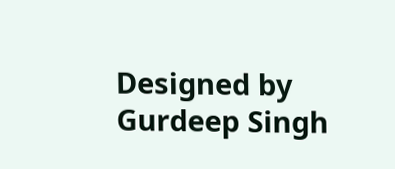Designed by Gurdeep Singh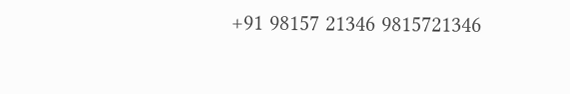+91 98157 21346 9815721346